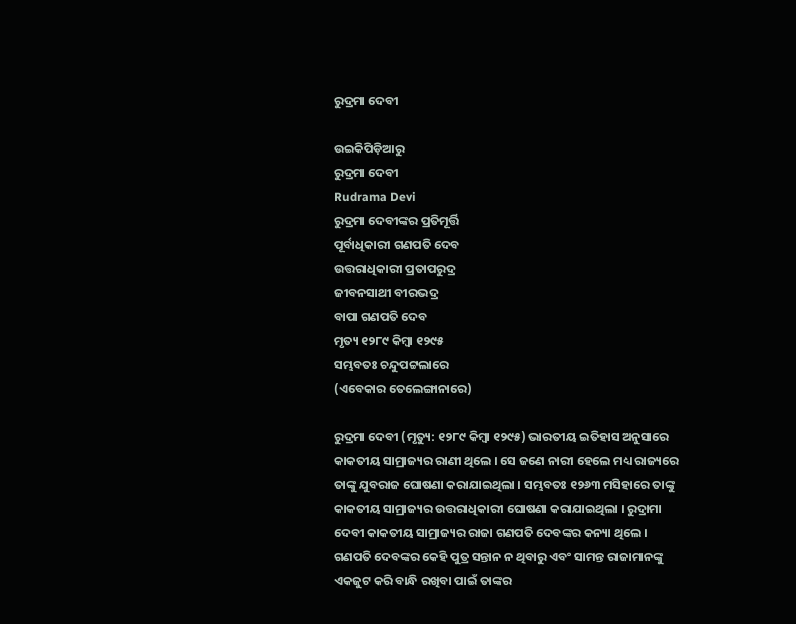ରୁଦ୍ରମା ଦେବୀ

ଉଇକିପିଡ଼ିଆ‌ରୁ
ରୁଦ୍ରମା ଦେବୀ
Rudrama Devi
ରୁଦ୍ରମା ଦେବୀଙ୍କର ପ୍ରତିମୂର୍ତ୍ତି
ପୂର୍ବାଧିକାରୀ ଗଣପତି ଦେବ
ଉତ୍ତରାଧିକାରୀ ପ୍ରତାପରୁଦ୍ର
ଜୀବନସାଥୀ ବୀରଭଦ୍ର
ବାପା ଗଣପତି ଦେବ
ମୃତ୍ୟ ୧୨୮୯ କିମ୍ବା ୧୨୯୫
ସମ୍ଭବତଃ ଚନ୍ଦୁପଟ୍ଟଲାରେ
(ଏବେକାର ତେଲେଙ୍ଗାନାରେ)

ରୁଦ୍ରମା ଦେବୀ (ମୃତ୍ୟୁ: ୧୨୮୯ କିମ୍ବା ୧୨୯୫) ଭାରତୀୟ ଇତିହାସ ଅନୁସାରେ କାକତୀୟ ସାମ୍ରାଜ୍ୟର ରାଣୀ ଥିଲେ । ସେ ଜଣେ ନାରୀ ହେଲେ ମଧ୍ୟ ରାଜ୍ୟରେ ତାଙ୍କୁ ଯୁବରାଜ ଘୋଷଣା କରାଯାଇଥିଲା । ସମ୍ଭବତଃ ୧୨୬୩ ମସିହାରେ ତାଙ୍କୁ କାକତୀୟ ସାମ୍ରାଜ୍ୟର ଉତ୍ତରାଧିକାରୀ ଘୋଷଣା କରାଯାଇଥିଲା । ରୁଦ୍ରାମା ଦେବୀ କାକତୀୟ ସାମ୍ରାଜ୍ୟର ରାଜା ଗଣପତି ଦେବଙ୍କର କନ୍ୟା ଥିଲେ । ଗଣପତି ଦେବଙ୍କର କେହି ପୁତ୍ର ସନ୍ତାନ ନ ଥିବାରୁ ଏବଂ ସାମନ୍ତ ରାଜାମାନଙ୍କୁ ଏକଜୁଟ କରି ବାନ୍ଧି ରଖିବା ପାଇଁ ତାଙ୍କର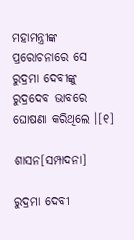ମହାମନ୍ତ୍ରୀଙ୍କ ପ୍ରରୋଚନାରେ ସେ ରୁଦ୍ରମା ଦେବୀଙ୍କୁ ରୁଦ୍ରଦେବ ଭାବରେ ଘୋଷଣା କରିଥିଲେ ।[୧]

ଶାସନ[ସମ୍ପାଦନା]

ରୁଦ୍ରମା ଦେବୀ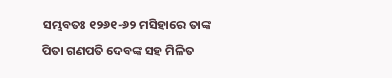ସମ୍ଭବତଃ ୧୨୬୧-୬୨ ମସିହାରେ ତାଙ୍କ ପିତା ଗଣପତି ଦେବଙ୍କ ସ‌ହ ମିଳିତ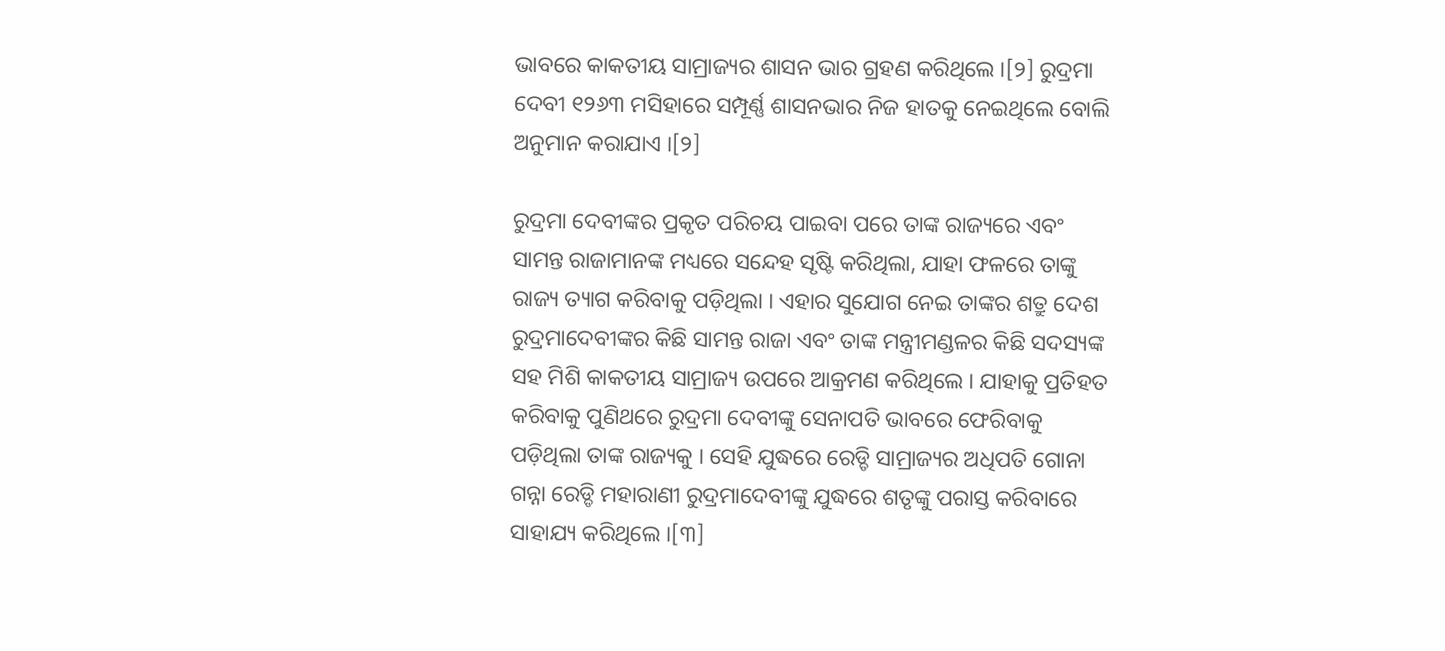ଭାବରେ କାକତୀୟ ସାମ୍ରାଜ୍ୟର ଶାସନ ଭାର ଗ୍ରହଣ କରିଥିଲେ ।[୨] ରୁଦ୍ରମା ଦେବୀ ୧୨୬୩ ମସିହାରେ ସମ୍ପୂର୍ଣ୍ଣ ଶାସନଭାର ନିଜ ହାତକୁ ନେଇଥିଲେ ବୋଲି ଅନୁମାନ କରାଯାଏ ।[୨]

ରୁଦ୍ରମା ଦେବୀଙ୍କର ପ୍ରକୃତ ପରିଚୟ ପାଇବା ପରେ ତାଙ୍କ ରାଜ୍ୟରେ ଏବଂ ସାମନ୍ତ ରାଜାମାନଙ୍କ ମଧ୍ୟରେ ସନ୍ଦେହ ସୃଷ୍ଟି କରିଥିଲା, ଯାହା ଫଳରେ ତାଙ୍କୁ ରାଜ୍ୟ ତ୍ୟାଗ କରିବାକୁ ପଡ଼ିଥିଲା । ଏହାର ସୁଯୋଗ ନେଇ ତାଙ୍କର ଶତ୍ରୁ ଦେଶ ରୁଦ୍ରମାଦେବୀଙ୍କର କିଛି ସାମନ୍ତ ରାଜା ଏବଂ ତାଙ୍କ ମନ୍ତ୍ରୀମଣ୍ଡଳର କିଛି ସଦସ୍ୟଙ୍କ ସ‌ହ ମିଶି କାକତୀୟ ସାମ୍ରାଜ୍ୟ ଉପରେ ଆକ୍ରମଣ କରିଥିଲେ । ଯାହାକୁ ପ୍ରତିହତ କରିବାକୁ ପୁଣିଥରେ ରୁଦ୍ରମା ଦେବୀଙ୍କୁ ସେନାପତି ଭାବରେ ଫେରିବାକୁ ପଡ଼ିଥିଲା ତାଙ୍କ ରାଜ୍ୟକୁ । ସେହି ଯୁଦ୍ଧରେ ରେଡ୍ଡି ସାମ୍ରାଜ୍ୟର ଅଧିପତି ଗୋନା ଗନ୍ନା ରେଡ୍ଡି ମହାରାଣୀ ରୁଦ୍ରମାଦେବୀଙ୍କୁ ଯୁଦ୍ଧରେ ଶତୃଙ୍କୁ ପରାସ୍ତ କରିବାରେ ସାହାଯ୍ୟ କରିଥିଲେ ।[୩]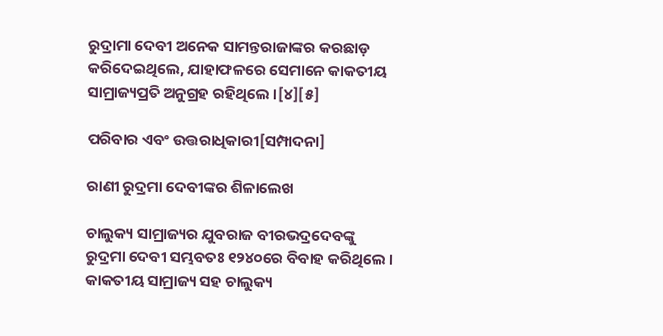ରୁଦ୍ରାମା ଦେବୀ ଅନେକ ସାମନ୍ତରାଜାଙ୍କର କରଛାଡ଼ କରିଦେଇଥିଲେ, ଯାହାଫଳରେ ସେମାନେ କାକତୀୟ ସାମ୍ରାଜ୍ୟପ୍ରତି ଅନୁଗ୍ରହ ରହିଥିଲେ ।[୪][୫]

ପରିବାର ଏବଂ ଉତ୍ତରାଧିକାରୀ[ସମ୍ପାଦନା]

ରାଣୀ ରୁଦ୍ରମା ଦେବୀଙ୍କର ଶିଳାଲେଖ

ଚାଲୁକ୍ୟ ସାମ୍ରାଜ୍ୟର ଯୁବରାଜ ବୀରଭଦ୍ରଦେବଙ୍କୁ ରୁଦ୍ରମା ଦେବୀ ସମ୍ଭବତଃ ୧୨୪୦ରେ ବିବାହ କରିଥିଲେ । କାକତୀୟ ସାମ୍ରାଜ୍ୟ ସ‌ହ ଚାଲୁକ୍ୟ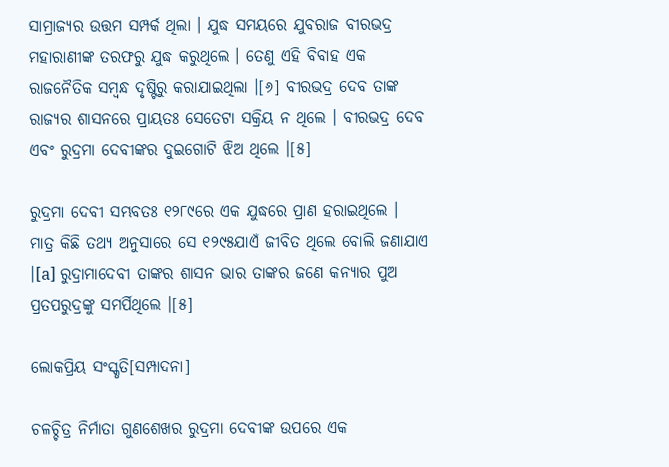ସାମ୍ରାଜ୍ୟର ଉତ୍ତମ ସମ୍ପର୍କ ଥିଲା । ଯୁଦ୍ଧ ସମୟରେ ଯୁବରାଜ ବୀରଭଦ୍ର ମହାରାଣୀଙ୍କ ତରଫରୁ ଯୁଦ୍ଧ କରୁଥିଲେ । ତେଣୁ ଏହି ବିବାହ ଏକ ରାଜନୈତିକ ସମ୍ବନ୍ଧ ଦୃଷ୍ଟିରୁ କରାଯାଇଥିଲା ।[୬] ବୀରଭଦ୍ର ଦେବ ତାଙ୍କ ରାଜ୍ୟର ଶାସନରେ ପ୍ରାୟତଃ ସେତେଟା ସକ୍ରିୟ ନ ଥିଲେ । ବୀରଭଦ୍ର ଦେବ ଏବଂ ରୁଦ୍ରମା ଦେବୀଙ୍କର ଦୁଇଗୋଟି ଝିଅ ଥିଲେ ।[୫]

ରୁଦ୍ରମା ଦେବୀ ସମ୍ଭବତଃ ୧୨୮୯ରେ ଏକ ଯୁଦ୍ଧରେ ପ୍ରାଣ ହରାଇଥିଲେ । ମାତ୍ର କିଛି ତ‌ଥ୍ୟ ଅନୁସାରେ ସେ ୧୨୯୫ଯାଏଁ ଜୀବିତ ଥିଲେ ବୋଲି ଜଣାଯାଏ ।[a] ରୁଦ୍ରାମାଦେବୀ ତାଙ୍କର ଶାସନ ଭାର ତାଙ୍କର ଜଣେ କନ୍ୟାର ପୁଅ ପ୍ରତପରୁଦ୍ରଙ୍କୁ ସମର୍ପିଥିଲେ ।[୫]

ଲୋକପ୍ରିୟ ସଂସ୍କୃତି[ସମ୍ପାଦନା]

ଚଳଚ୍ଚିତ୍ର ନିର୍ମାତା ଗୁଣଶେଖର ରୁଦ୍ରମା ଦେବୀଙ୍କ ଉପରେ ଏକ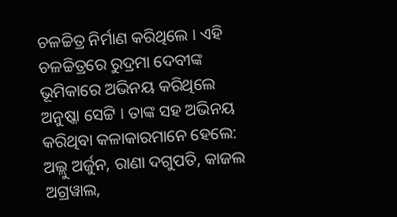ଚଳଚ୍ଚିତ୍ର ନିର୍ମାଣ କରିଥିଲେ । ଏହି ଚଳଚ୍ଚିତ୍ରରେ ରୁଦ୍ରମା ଦେବୀଙ୍କ ଭୂମିକାରେ ଅଭିନୟ କରିଥିଲେ ଅନୁଷ୍କା ସେଟ୍ଟି । ତାଙ୍କ ସ‌ହ ଅଭିନୟ କରିଥିବା କଳାକାରମାନେ ହେଲେ: ଅଲ୍ଲୁ ଅର୍ଜୁନ, ରାଣା ଦଗୁପତି, କାଜଲ ଅଗ୍ର‌ୱାଲ,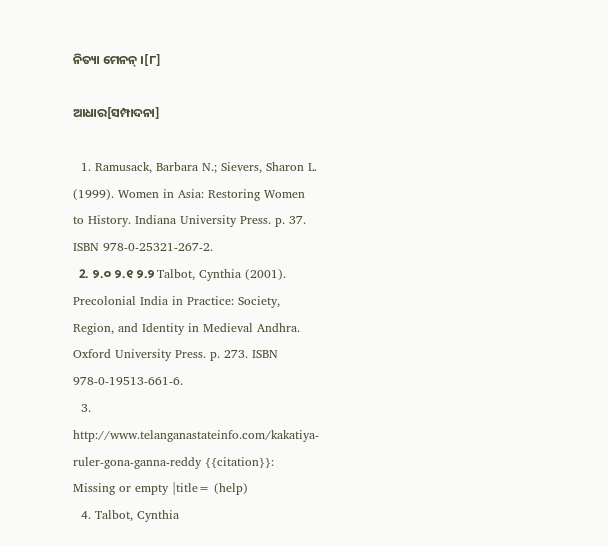ନିତ୍ୟା ମେନନ୍ ।[୮]

ଆଧାର[ସମ୍ପାଦନା]

  1. Ramusack, Barbara N.; Sievers, Sharon L. (1999). Women in Asia: Restoring Women to History. Indiana University Press. p. 37. ISBN 978-0-25321-267-2.
  2. ୨.୦ ୨.୧ ୨.୨ Talbot, Cynthia (2001). Precolonial India in Practice: Society, Region, and Identity in Medieval Andhra. Oxford University Press. p. 273. ISBN 978-0-19513-661-6.
  3. http://www.telanganastateinfo.com/kakatiya-ruler-gona-ganna-reddy {{citation}}: Missing or empty |title= (help)
  4. Talbot, Cynthia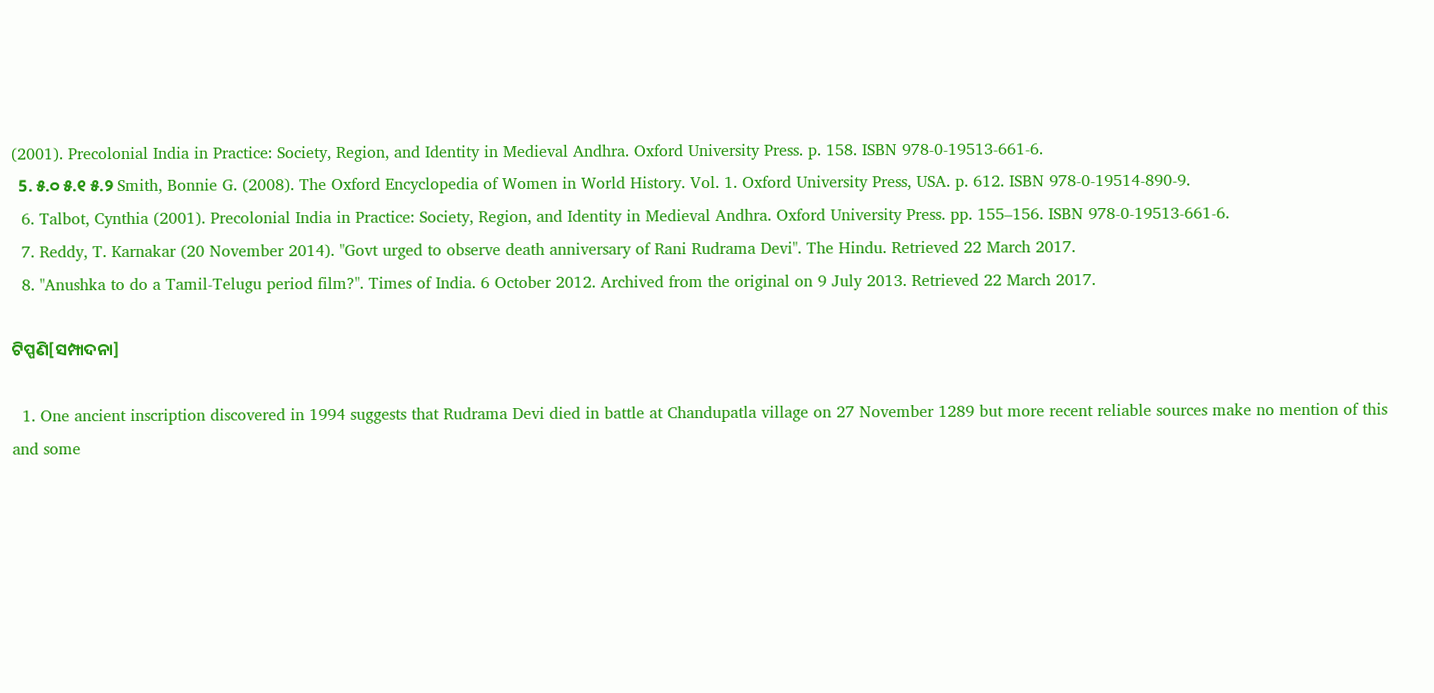(2001). Precolonial India in Practice: Society, Region, and Identity in Medieval Andhra. Oxford University Press. p. 158. ISBN 978-0-19513-661-6.
  5. ୫.୦ ୫.୧ ୫.୨ Smith, Bonnie G. (2008). The Oxford Encyclopedia of Women in World History. Vol. 1. Oxford University Press, USA. p. 612. ISBN 978-0-19514-890-9.
  6. Talbot, Cynthia (2001). Precolonial India in Practice: Society, Region, and Identity in Medieval Andhra. Oxford University Press. pp. 155–156. ISBN 978-0-19513-661-6.
  7. Reddy, T. Karnakar (20 November 2014). "Govt urged to observe death anniversary of Rani Rudrama Devi". The Hindu. Retrieved 22 March 2017.
  8. "Anushka to do a Tamil-Telugu period film?". Times of India. 6 October 2012. Archived from the original on 9 July 2013. Retrieved 22 March 2017.

ଟିପ୍ପଣି[ସମ୍ପାଦନା]

  1. One ancient inscription discovered in 1994 suggests that Rudrama Devi died in battle at Chandupatla village on 27 November 1289 but more recent reliable sources make no mention of this and some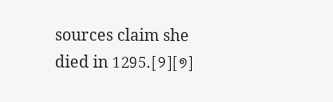sources claim she died in 1295.[୨][୭]